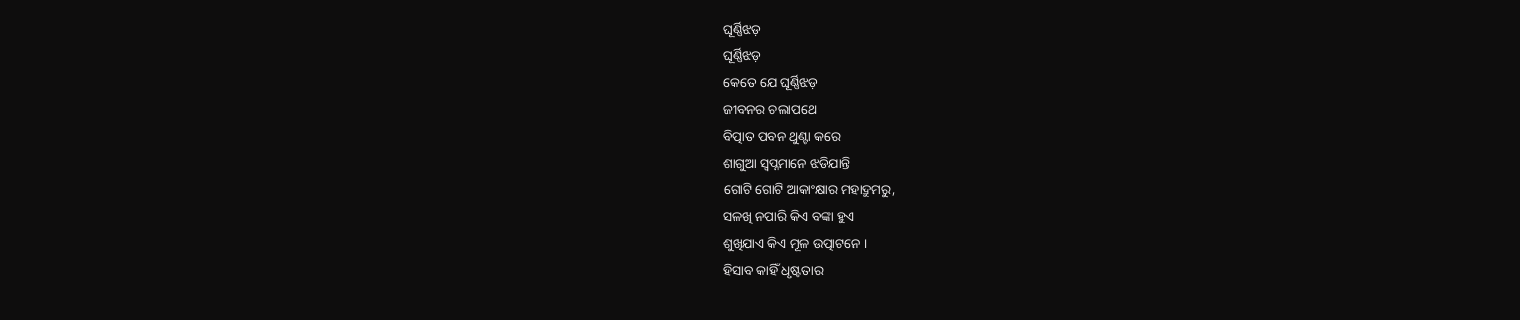ଘୂର୍ଣ୍ଣିଝଡ଼
ଘୂର୍ଣ୍ଣିଝଡ଼
କେତେ ଯେ ଘୂର୍ଣ୍ଣିଝଡ଼
ଜୀବନର ଚଲାପଥେ
ବିତ୍ପାତ ପବନ ଥୁଣ୍ଟା କରେ
ଶାଗୁଆ ସ୍ଵପ୍ନମାନେ ଝଡିଯାନ୍ତି
ଗୋଟି ଗୋଟି ଆକାଂକ୍ଷାର ମହାଦ୍ରୁମରୁ,
ସଳଖି ନପାରି କିଏ ବଙ୍କା ହୁଏ
ଶୁଖିଯାଏ କିଏ ମୂଳ ଉତ୍ପାଟନେ ।
ହିସାବ କାହିଁ ଧୃଷ୍ଟତାର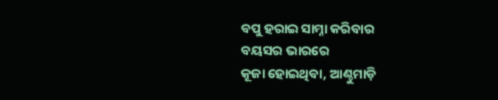ବପୁ ହରାଇ ସାମ୍ନା କରିବାର
ବୟସର ଭାରରେ
କୂଜା ହୋଇଥିବା, ଆଣ୍ଠୁମାଡ଼ି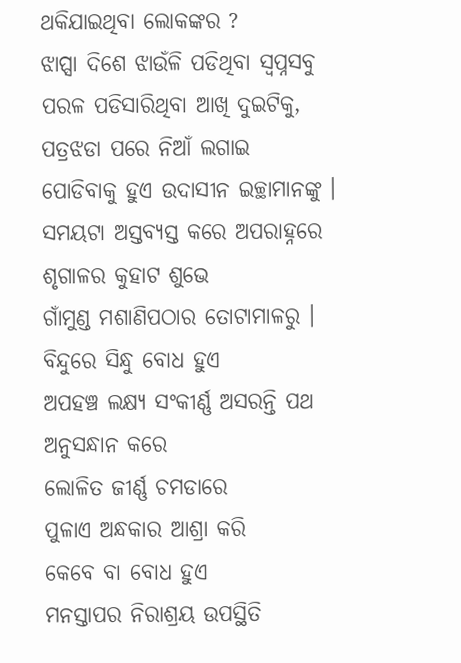ଥକିଯାଇଥିବା ଲୋକଙ୍କର ?
ଝାପ୍ସା ଦିଶେ ଝାଉଁଳି ପଡିଥିବା ସ୍ଵପ୍ନସବୁ
ପରଳ ପଡିସାରିଥିବା ଆଖି ଦୁଇଟିକୁ,
ପତ୍ରଝଡା ପରେ ନିଆଁ ଲଗାଇ
ପୋଡିବାକୁ ହୁଏ ଉଦାସୀନ ଇଚ୍ଛାମାନଙ୍କୁ ।
ସମୟଟା ଅସ୍ତବ୍ୟସ୍ତ କରେ ଅପରାହ୍ନରେ
ଶୃଗାଳର କୁହାଟ ଶୁଭେ
ଗାଁମୁଣ୍ଡ ମଶାଣିପଠାର ତୋଟାମାଳରୁ ।
ବିନ୍ଦୁରେ ସିନ୍ଧୁ ବୋଧ ହୁଏ
ଅପହଞ୍ଚ ଲକ୍ଷ୍ୟ ସଂକୀର୍ଣ୍ଣ ଅସରନ୍ତି ପଥ
ଅନୁସନ୍ଧାନ କରେ
ଲୋଳିତ ଜୀର୍ଣ୍ଣ ଚମଡାରେ
ପୁଳାଏ ଅନ୍ଧକାର ଆଶ୍ରା କରି
କେବେ ବା ବୋଧ ହୁଏ
ମନସ୍ତାପର ନିରାଶ୍ରୟ ଉପସ୍ଥିତି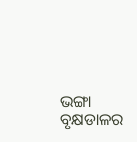ଭଙ୍ଗା ବୃକ୍ଷଡାଳର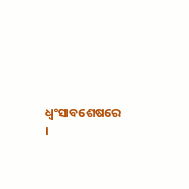ଧ୍ଵଂସାବଶେଷରେ ।